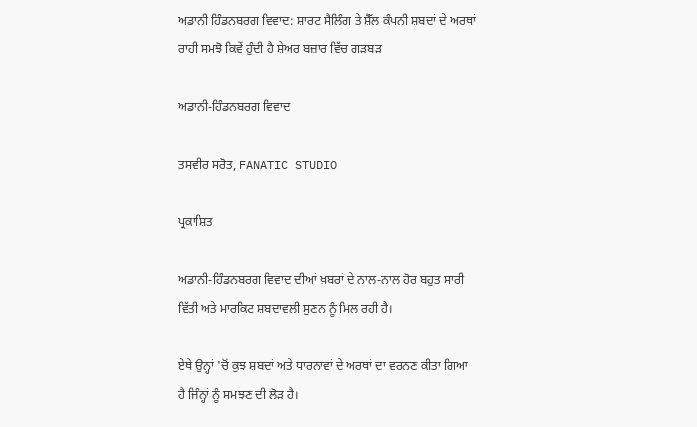ਅਡਾਨੀ ਹਿੰਡਨਬਰਗ ਵਿਵਾਦ: ਸ਼ਾਰਟ ਸੈਲਿੰਗ ਤੇ ਸ਼ੈੱਲ ਕੰਪਨੀ ਸ਼ਬਦਾਂ ਦੇ ਅਰਥਾਂ ਰਾਹੀ ਸਮਝੋ ਕਿਵੇਂ ਹੁੰਦੀ ਹੈ ਸ਼ੇਅਰ ਬਜ਼ਾਰ ਵਿੱਚ ਗੜਬੜ

ਅਡਾਨੀ-ਹਿੰਡਨਬਰਗ ਵਿਵਾਦ

ਤਸਵੀਰ ਸਰੋਤ, FANATIC STUDIO

ਪ੍ਰਕਾਸ਼ਿਤ

ਅਡਾਨੀ-ਹਿੰਡਨਬਰਗ ਵਿਵਾਦ ਦੀਆਂ ਖ਼ਬਰਾਂ ਦੇ ਨਾਲ-ਨਾਲ ਹੋਰ ਬਹੁਤ ਸਾਰੀ ਵਿੱਤੀ ਅਤੇ ਮਾਰਕਿਟ ਸ਼ਬਦਾਵਲੀ ਸੁਣਨ ਨੂੰ ਮਿਲ ਰਹੀ ਹੈ।

ਏਥੇ ਉਨ੍ਹਾਂ 'ਚੋਂ ਕੁਝ ਸ਼ਬਦਾਂ ਅਤੇ ਧਾਰਨਾਵਾਂ ਦੇ ਅਰਥਾਂ ਦਾ ਵਰਨਣ ਕੀਤਾ ਗਿਆ ਹੈ ਜਿੰਨ੍ਹਾਂ ਨੂੰ ਸਮਝਣ ਦੀ ਲੋੜ ਹੈ।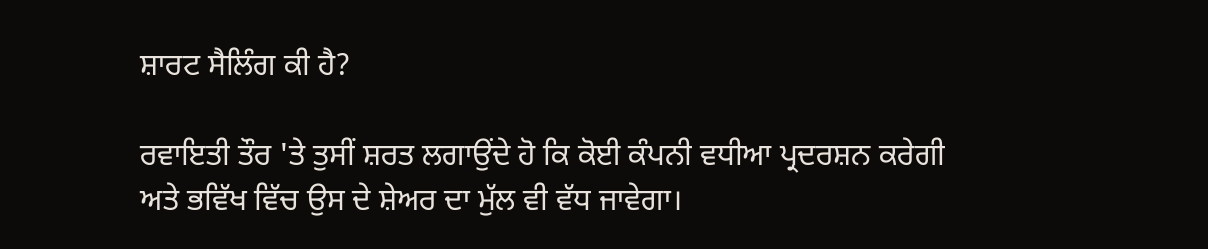ਸ਼ਾਰਟ ਸੈਲਿੰਗ ਕੀ ਹੈ?

ਰਵਾਇਤੀ ਤੌਰ 'ਤੇ ਤੁਸੀਂ ਸ਼ਰਤ ਲਗਾਉਂਦੇ ਹੋ ਕਿ ਕੋਈ ਕੰਪਨੀ ਵਧੀਆ ਪ੍ਰਦਰਸ਼ਨ ਕਰੇਗੀ ਅਤੇ ਭਵਿੱਖ ਵਿੱਚ ਉਸ ਦੇ ਸ਼ੇਅਰ ਦਾ ਮੁੱਲ ਵੀ ਵੱਧ ਜਾਵੇਗਾ।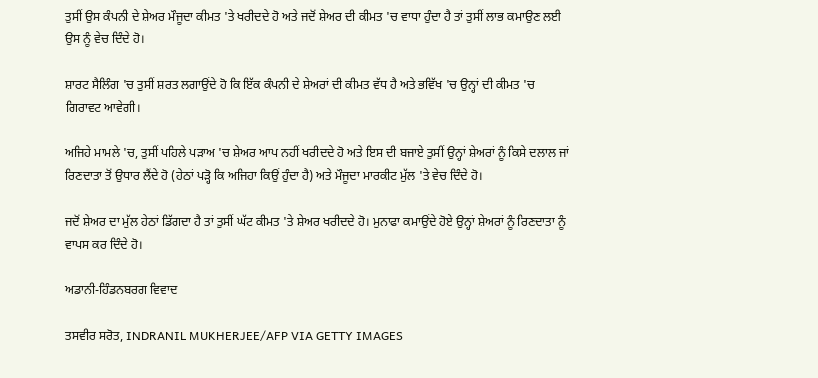ਤੁਸੀਂ ਉਸ ਕੰਪਨੀ ਦੇ ਸ਼ੇਅਰ ਮੌਜੂਦਾ ਕੀਮਤ 'ਤੇ ਖਰੀਦਦੇ ਹੋ ਅਤੇ ਜਦੋਂ ਸ਼ੇਅਰ ਦੀ ਕੀਮਤ 'ਚ ਵਾਧਾ ਹੁੰਦਾ ਹੈ ਤਾਂ ਤੁਸੀਂ ਲਾਭ ਕਮਾਉਣ ਲਈ ਉਸ ਨੂੰ ਵੇਚ ਦਿੰਦੇ ਹੋ।

ਸ਼ਾਰਟ ਸੈਲਿੰਗ 'ਚ ਤੁਸੀਂ ਸ਼ਰਤ ਲਗਾਉਂਦੇ ਹੋ ਕਿ ਇੱਕ ਕੰਪਨੀ ਦੇ ਸ਼ੇਅਰਾਂ ਦੀ ਕੀਮਤ ਵੱਧ ਹੈ ਅਤੇ ਭਵਿੱਖ 'ਚ ਉਨ੍ਹਾਂ ਦੀ ਕੀਮਤ 'ਚ ਗਿਰਾਵਟ ਆਵੇਗੀ।

ਅਜਿਹੇ ਮਾਮਲੇ 'ਚ, ਤੁਸੀਂ ਪਹਿਲੇ ਪੜਾਅ 'ਚ ਸ਼ੇਅਰ ਆਪ ਨਹੀਂ ਖਰੀਦਦੇ ਹੋ ਅਤੇ ਇਸ ਦੀ ਬਜਾਏ ਤੁਸੀਂ ਉਨ੍ਹਾਂ ਸ਼ੇਅਰਾਂ ਨੂੰ ਕਿਸੇ ਦਲਾਲ ਜਾਂ ਰਿਣਦਾਤਾ ਤੋਂ ਉਧਾਰ ਲੈਂਦੇ ਹੋ (ਹੇਠਾਂ ਪੜ੍ਹੋ ਕਿ ਅਜਿਹਾ ਕਿਉਂ ਹੁੰਦਾ ਹੈ) ਅਤੇ ਮੌਜੂਦਾ ਮਾਰਕੀਟ ਮੁੱਲ 'ਤੇ ਵੇਚ ਦਿੰਦੇ ਹੋ।

ਜਦੋਂ ਸ਼ੇਅਰ ਦਾ ਮੁੱਲ ਹੇਠਾਂ ਡਿੱਗਦਾ ਹੈ ਤਾਂ ਤੁਸੀਂ ਘੱਟ ਕੀਮਤ 'ਤੇ ਸ਼ੇਅਰ ਖਰੀਦਦੇ ਹੋ। ਮੁਨਾਫਾ ਕਮਾਉਂਦੇ ਹੋਏ ਉਨ੍ਹਾਂ ਸ਼ੇਅਰਾਂ ਨੂੰ ਰਿਣਦਾਤਾ ਨੂੰ ਵਾਪਸ ਕਰ ਦਿੰਦੇ ਹੋ।

ਅਡਾਨੀ-ਹਿੰਡਨਬਰਗ ਵਿਵਾਦ

ਤਸਵੀਰ ਸਰੋਤ, INDRANIL MUKHERJEE/AFP VIA GETTY IMAGES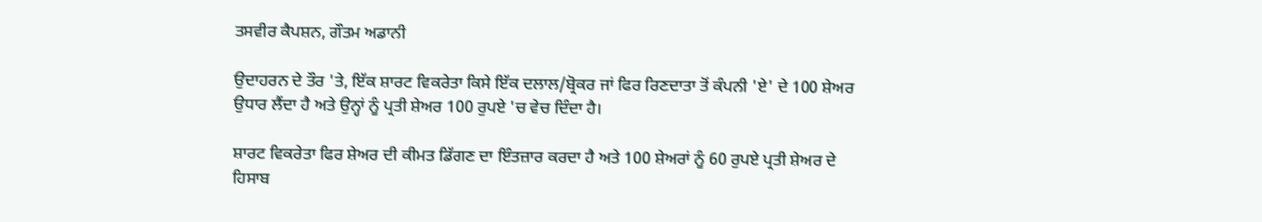ਤਸਵੀਰ ਕੈਪਸ਼ਨ, ਗੌਤਮ ਅਡਾਨੀ

ਉਦਾਹਰਨ ਦੇ ਤੌਰ 'ਤੇ, ਇੱਕ ਸ਼ਾਰਟ ਵਿਕਰੇਤਾ ਕਿਸੇ ਇੱਕ ਦਲਾਲ/ਬ੍ਰੋਕਰ ਜਾਂ ਫਿਰ ਰਿਣਦਾਤਾ ਤੋਂ ਕੰਪਨੀ 'ਏ' ਦੇ 100 ਸ਼ੇਅਰ ਉਧਾਰ ਲੈਂਦਾ ਹੈ ਅਤੇ ਉਨ੍ਹਾਂ ਨੂੰ ਪ੍ਰਤੀ ਸ਼ੇਅਰ 100 ਰੁਪਏ 'ਚ ਵੇਚ ਦਿੰਦਾ ਹੈ।

ਸ਼ਾਰਟ ਵਿਕਰੇਤਾ ਫਿਰ ਸ਼ੇਅਰ ਦੀ ਕੀਮਤ ਡਿੱਗਣ ਦਾ ਇੰਤਜ਼ਾਰ ਕਰਦਾ ਹੈ ਅਤੇ 100 ਸ਼ੇਅਰਾਂ ਨੂੰ 60 ਰੁਪਏ ਪ੍ਰਤੀ ਸ਼ੇਅਰ ਦੇ ਹਿਸਾਬ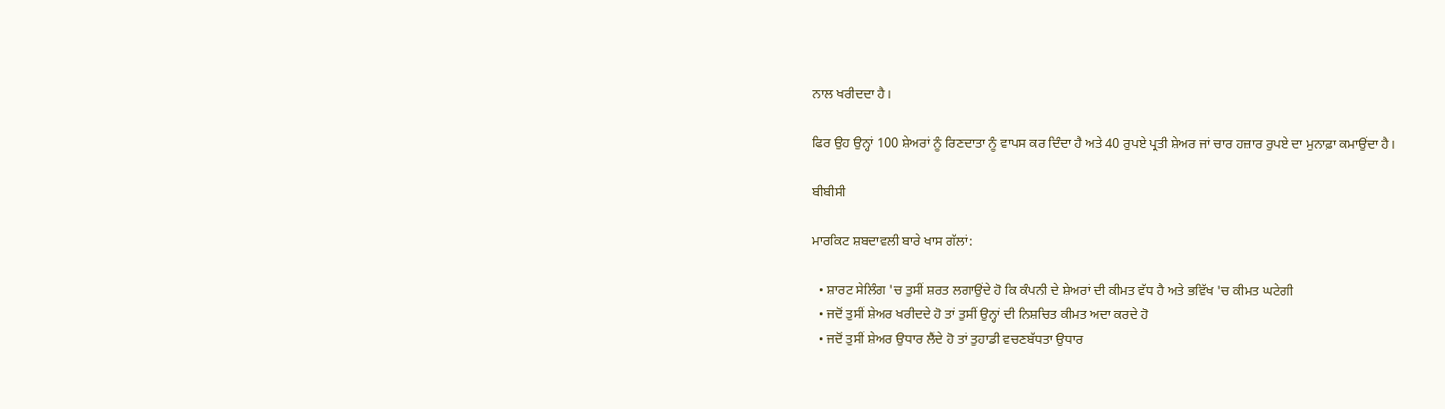ਨਾਲ ਖਰੀਦਦਾ ਹੈ।

ਫਿਰ ਉਹ ਉਨ੍ਹਾਂ 100 ਸ਼ੇਅਰਾਂ ਨੂੰ ਰਿਣਦਾਤਾ ਨੂੰ ਵਾਪਸ ਕਰ ਦਿੰਦਾ ਹੈ ਅਤੇ 40 ਰੁਪਏ ਪ੍ਰਤੀ ਸ਼ੇਅਰ ਜਾਂ ਚਾਰ ਹਜ਼ਾਰ ਰੁਪਏ ਦਾ ਮੁਨਾਫ਼ਾ ਕਮਾਉਂਦਾ ਹੈ।

ਬੀਬੀਸੀ

ਮਾਰਕਿਟ ਸ਼ਬਦਾਵਲੀ ਬਾਰੇ ਖਾਸ ਗੱਲਾਂ:

  • ਸ਼ਾਰਟ ਸੇਲਿੰਗ 'ਚ ਤੁਸੀਂ ਸ਼ਰਤ ਲਗਾਉਂਦੇ ਹੋ ਕਿ ਕੰਪਨੀ ਦੇ ਸ਼ੇਅਰਾਂ ਦੀ ਕੀਮਤ ਵੱਧ ਹੈ ਅਤੇ ਭਵਿੱਖ 'ਚ ਕੀਮਤ ਘਟੇਗੀ
  • ਜਦੋਂ ਤੁਸੀਂ ਸ਼ੇਅਰ ਖਰੀਦਦੇ ਹੋ ਤਾਂ ਤੁਸੀਂ ਉਨ੍ਹਾਂ ਦੀ ਨਿਸ਼ਚਿਤ ਕੀਮਤ ਅਦਾ ਕਰਦੇ ਹੋ
  • ਜਦੋਂ ਤੁਸੀਂ ਸ਼ੇਅਰ ਉਧਾਰ ਲੈਂਦੇ ਹੋ ਤਾਂ ਤੁਹਾਡੀ ਵਚਣਬੱਧਤਾ ਉਧਾਰ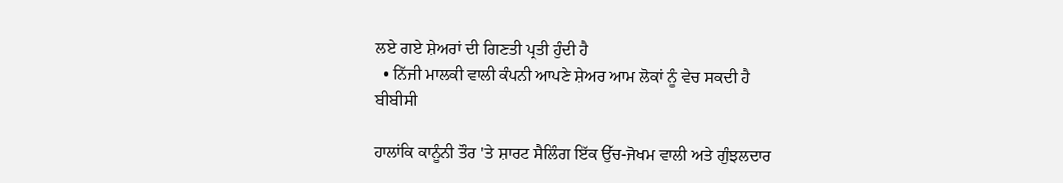ਲਏ ਗਏ ਸ਼ੇਅਰਾਂ ਦੀ ਗਿਣਤੀ ਪ੍ਰਤੀ ਹੁੰਦੀ ਹੈ
  • ਨਿੱਜੀ ਮਾਲਕੀ ਵਾਲੀ ਕੰਪਨੀ ਆਪਣੇ ਸ਼ੇਅਰ ਆਮ ਲੋਕਾਂ ਨੂੰ ਵੇਚ ਸਕਦੀ ਹੈ
ਬੀਬੀਸੀ

ਹਾਲਾਂਕਿ ਕਾਨੂੰਨੀ ਤੌਰ 'ਤੇ ਸ਼ਾਰਟ ਸੈਲਿੰਗ ਇੱਕ ਉੱਚ-ਜੋਖਮ ਵਾਲੀ ਅਤੇ ਗੁੰਝਲਦਾਰ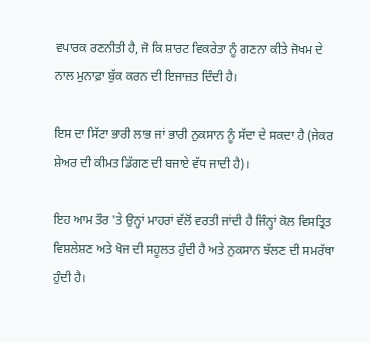ਵਪਾਰਕ ਰਣਨੀਤੀ ਹੈ, ਜੋ ਕਿ ਸ਼ਾਰਟ ਵਿਕਰੇਤਾ ਨੂੰ ਗਣਨਾ ਕੀਤੇ ਜੋਖਮ ਦੇ ਨਾਲ ਮੁਨਾਫ਼ਾ ਬੁੱਕ ਕਰਨ ਦੀ ਇਜਾਜ਼ਤ ਦਿੰਦੀ ਹੈ।

ਇਸ ਦਾ ਸਿੱਟਾ ਭਾਰੀ ਲਾਭ ਜਾਂ ਭਾਰੀ ਨੁਕਸਾਨ ਨੂੰ ਸੱਦਾ ਦੇ ਸਕਦਾ ਹੈ (ਜੇਕਰ ਸ਼ੇਅਰ ਦੀ ਕੀਮਤ ਡਿੱਗਣ ਦੀ ਬਜਾਏ ਵੱਧ ਜਾਦੀ ਹੈ)।

ਇਹ ਆਮ ਤੌਰ 'ਤੇ ਉਨ੍ਹਾਂ ਮਾਹਰਾਂ ਵੱਲੋਂ ਵਰਤੀ ਜਾਂਦੀ ਹੈ ਜਿੰਨ੍ਹਾਂ ਕੋਲ ਵਿਸਤ੍ਰਿਤ ਵਿਸ਼ਲੇਸ਼ਣ ਅਤੇ ਖੋਜ ਦੀ ਸਹੂਲਤ ਹੁੰਦੀ ਹੈ ਅਤੇ ਨੁਕਸਾਨ ਝੱਲਣ ਦੀ ਸਮਰੱਥਾ ਹੁੰਦੀ ਹੈ।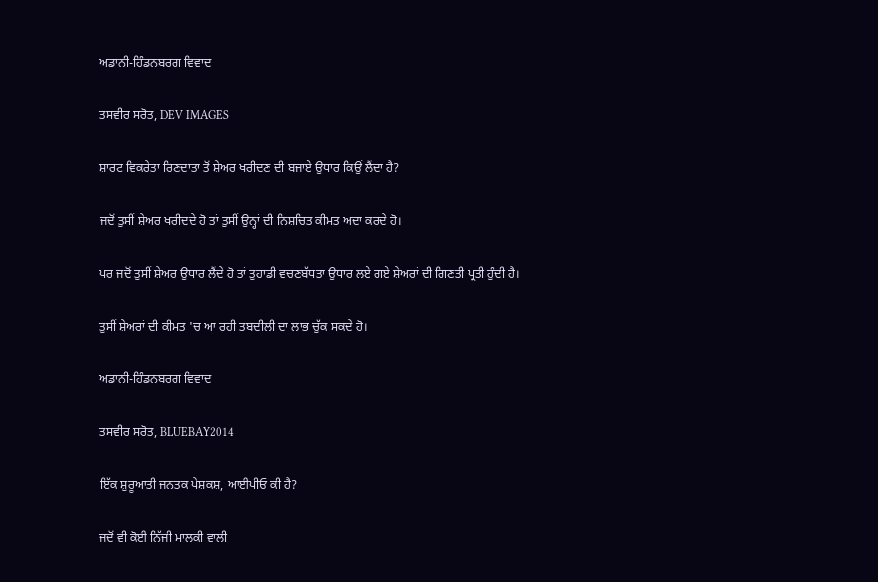ਅਡਾਨੀ-ਹਿੰਡਨਬਰਗ ਵਿਵਾਦ

ਤਸਵੀਰ ਸਰੋਤ, DEV IMAGES

ਸ਼ਾਰਟ ਵਿਕਰੇਤਾ ਰਿਣਦਾਤਾ ਤੋਂ ਸ਼ੇਅਰ ਖਰੀਦਣ ਦੀ ਬਜਾਏ ਉਧਾਰ ਕਿਉਂ ਲੈਂਦਾ ਹੈ?

ਜਦੋਂ ਤੁਸੀਂ ਸ਼ੇਅਰ ਖਰੀਦਦੇ ਹੋ ਤਾਂ ਤੁਸੀਂ ਉਨ੍ਹਾਂ ਦੀ ਨਿਸ਼ਚਿਤ ਕੀਮਤ ਅਦਾ ਕਰਦੇ ਹੋ।

ਪਰ ਜਦੋਂ ਤੁਸੀਂ ਸ਼ੇਅਰ ਉਧਾਰ ਲੈਂਦੇ ਹੋ ਤਾਂ ਤੁਹਾਡੀ ਵਚਣਬੱਧਤਾ ਉਧਾਰ ਲਏ ਗਏ ਸ਼ੇਅਰਾਂ ਦੀ ਗਿਣਤੀ ਪ੍ਰਤੀ ਹੁੰਦੀ ਹੈ।

ਤੁਸੀਂ ਸ਼ੇਅਰਾਂ ਦੀ ਕੀਮਤ 'ਚ ਆ ਰਹੀ ਤਬਦੀਲੀ ਦਾ ਲਾਭ ਚੁੱਕ ਸਕਦੇ ਹੋ।

ਅਡਾਨੀ-ਹਿੰਡਨਬਰਗ ਵਿਵਾਦ

ਤਸਵੀਰ ਸਰੋਤ, BLUEBAY2014

ਇੱਕ ਸ਼ੁਰੂਆਤੀ ਜਨਤਕ ਪੇਸ਼ਕਸ਼, ਆਈਪੀਓ ਕੀ ਹੈ?

ਜਦੋਂ ਵੀ ਕੋਈ ਨਿੱਜੀ ਮਾਲਕੀ ਵਾਲੀ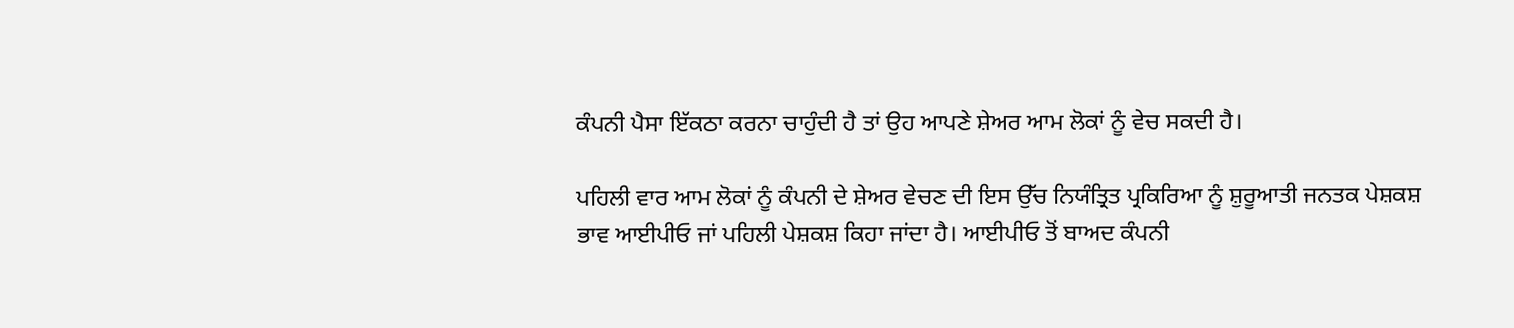ਕੰਪਨੀ ਪੈਸਾ ਇੱਕਠਾ ਕਰਨਾ ਚਾਹੁੰਦੀ ਹੈ ਤਾਂ ਉਹ ਆਪਣੇ ਸ਼ੇਅਰ ਆਮ ਲੋਕਾਂ ਨੂੰ ਵੇਚ ਸਕਦੀ ਹੈ।

ਪਹਿਲੀ ਵਾਰ ਆਮ ਲੋਕਾਂ ਨੂੰ ਕੰਪਨੀ ਦੇ ਸ਼ੇਅਰ ਵੇਚਣ ਦੀ ਇਸ ਉੱਚ ਨਿਯੰਤ੍ਰਿਤ ਪ੍ਰਕਿਰਿਆ ਨੂੰ ਸ਼ੁਰੂਆਤੀ ਜਨਤਕ ਪੇਸ਼ਕਸ਼ ਭਾਵ ਆਈਪੀਓ ਜਾਂ ਪਹਿਲੀ ਪੇਸ਼ਕਸ਼ ਕਿਹਾ ਜਾਂਦਾ ਹੈ। ਆਈਪੀਓ ਤੋਂ ਬਾਅਦ ਕੰਪਨੀ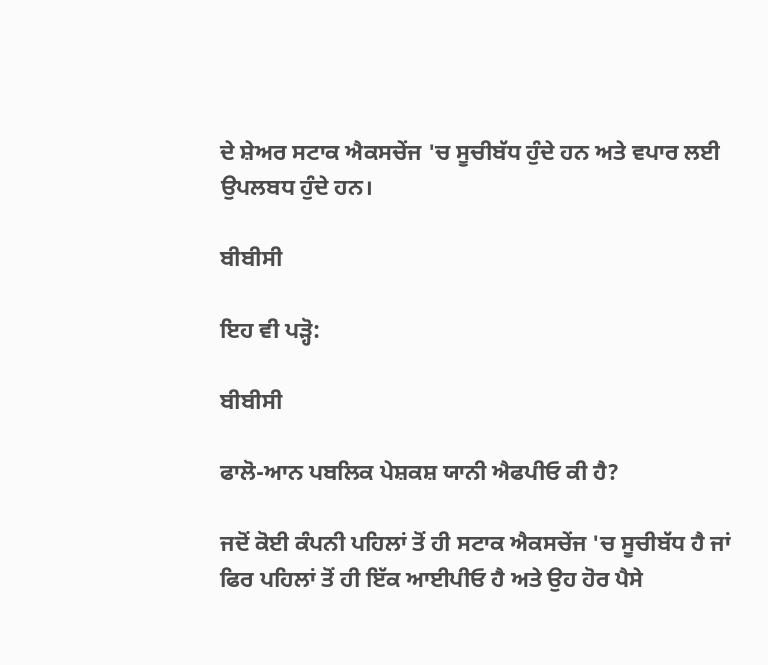ਦੇ ਸ਼ੇਅਰ ਸਟਾਕ ਐਕਸਚੇਂਜ 'ਚ ਸੂਚੀਬੱਧ ਹੁੰਦੇ ਹਨ ਅਤੇ ਵਪਾਰ ਲਈ ਉਪਲਬਧ ਹੁੰਦੇ ਹਨ।

ਬੀਬੀਸੀ

ਇਹ ਵੀ ਪੜ੍ਹੋ:

ਬੀਬੀਸੀ

ਫਾਲੋ-ਆਨ ਪਬਲਿਕ ਪੇਸ਼ਕਸ਼ ਯਾਨੀ ਐਫਪੀਓ ਕੀ ਹੈ?

ਜਦੋਂ ਕੋਈ ਕੰਪਨੀ ਪਹਿਲਾਂ ਤੋਂ ਹੀ ਸਟਾਕ ਐਕਸਚੇਂਜ 'ਚ ਸੂਚੀਬੱਧ ਹੈ ਜਾਂ ਫਿਰ ਪਹਿਲਾਂ ਤੋਂ ਹੀ ਇੱਕ ਆਈਪੀਓ ਹੈ ਅਤੇ ਉਹ ਹੋਰ ਪੈਸੇ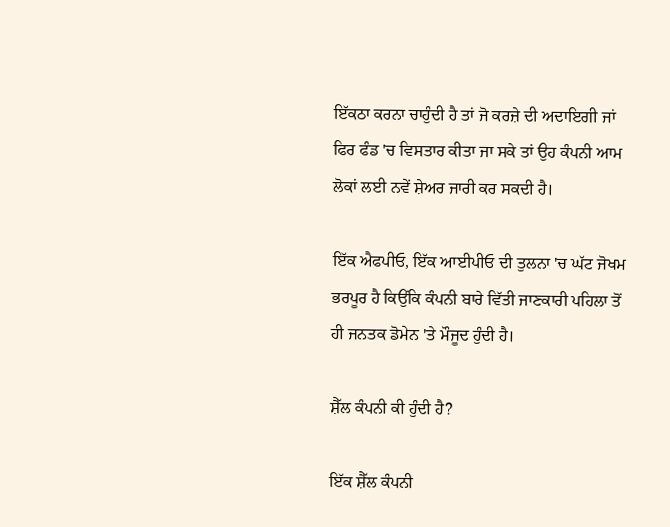ਇੱਕਠਾ ਕਰਨਾ ਚਾਹੁੰਦੀ ਹੈ ਤਾਂ ਜੋ ਕਰਜ਼ੇ ਦੀ ਅਦਾਇਗੀ ਜਾਂ ਫਿਰ ਫੰਡ 'ਚ ਵਿਸਤਾਰ ਕੀਤਾ ਜਾ ਸਕੇ ਤਾਂ ਉਹ ਕੰਪਨੀ ਆਮ ਲੋਕਾਂ ਲਈ ਨਵੇਂ ਸ਼ੇਅਰ ਜਾਰੀ ਕਰ ਸਕਦੀ ਹੈ।

ਇੱਕ ਐਫਪੀਓ, ਇੱਕ ਆਈਪੀਓ ਦੀ ਤੁਲਨਾ 'ਚ ਘੱਟ ਜੋਖਮ ਭਰਪੂਰ ਹੈ ਕਿਉਂਕਿ ਕੰਪਨੀ ਬਾਰੇ ਵਿੱਤੀ ਜਾਣਕਾਰੀ ਪਹਿਲਾ ਤੋਂ ਹੀ ਜਨਤਕ ਡੋਮੇਨ 'ਤੇ ਮੌਜੂਦ ਹੁੰਦੀ ਹੈ।

ਸ਼ੈੱਲ ਕੰਪਨੀ ਕੀ ਹੁੰਦੀ ਹੈ?

ਇੱਕ ਸ਼ੈੱਲ ਕੰਪਨੀ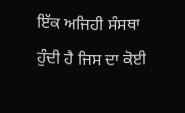ਇੱਕ ਅਜਿਹੀ ਸੰਸਥਾ ਹੁੰਦੀ ਹੈ ਜਿਸ ਦਾ ਕੋਈ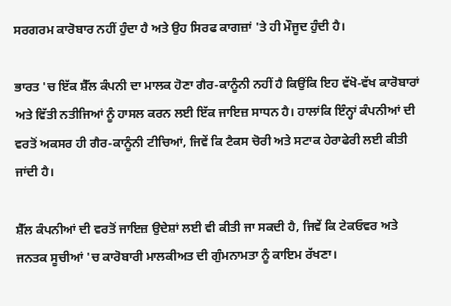ਸਰਗਰਮ ਕਾਰੋਬਾਰ ਨਹੀਂ ਹੁੰਦਾ ਹੈ ਅਤੇ ਉਹ ਸਿਰਫ ਕਾਗਜ਼ਾਂ 'ਤੇ ਹੀ ਮੌਜੂਦ ਹੁੰਦੀ ਹੈ।

ਭਾਰਤ 'ਚ ਇੱਕ ਸ਼ੈੱਲ ਕੰਪਨੀ ਦਾ ਮਾਲਕ ਹੋਣਾ ਗੈਰ-ਕਾਨੂੰਨੀ ਨਹੀਂ ਹੈ ਕਿਉਂਕਿ ਇਹ ਵੱਖੋ-ਵੱਖ ਕਾਰੋਬਾਰਾਂ ਅਤੇ ਵਿੱਤੀ ਨਤੀਜਿਆਂ ਨੂੰ ਹਾਸਲ ਕਰਨ ਲਈ ਇੱਕ ਜਾਇਜ਼ ਸਾਧਨ ਹੈ। ਹਾਲਾਂਕਿ ਇੰਨ੍ਹਾਂ ਕੰਪਨੀਆਂ ਦੀ ਵਰਤੋਂ ਅਕਸਰ ਹੀ ਗੈਰ-ਕਾਨੂੰਨੀ ਟੀਚਿਆਂ, ਜਿਵੇਂ ਕਿ ਟੈਕਸ ਚੋਰੀ ਅਤੇ ਸਟਾਕ ਹੇਰਾਫੇਰੀ ਲਈ ਕੀਤੀ ਜਾਂਦੀ ਹੈ।

ਸ਼ੈੱਲ ਕੰਪਨੀਆਂ ਦੀ ਵਰਤੋਂ ਜਾਇਜ਼ ਉਦੇਸ਼ਾਂ ਲਈ ਵੀ ਕੀਤੀ ਜਾ ਸਕਦੀ ਹੈ, ਜਿਵੇਂ ਕਿ ਟੇਕਓਵਰ ਅਤੇ ਜਨਤਕ ਸੂਚੀਆਂ 'ਚ ਕਾਰੋਬਾਰੀ ਮਾਲਕੀਅਤ ਦੀ ਗੁੰਮਨਾਮਤਾ ਨੂੰ ਕਾਇਮ ਰੱਖਣਾ।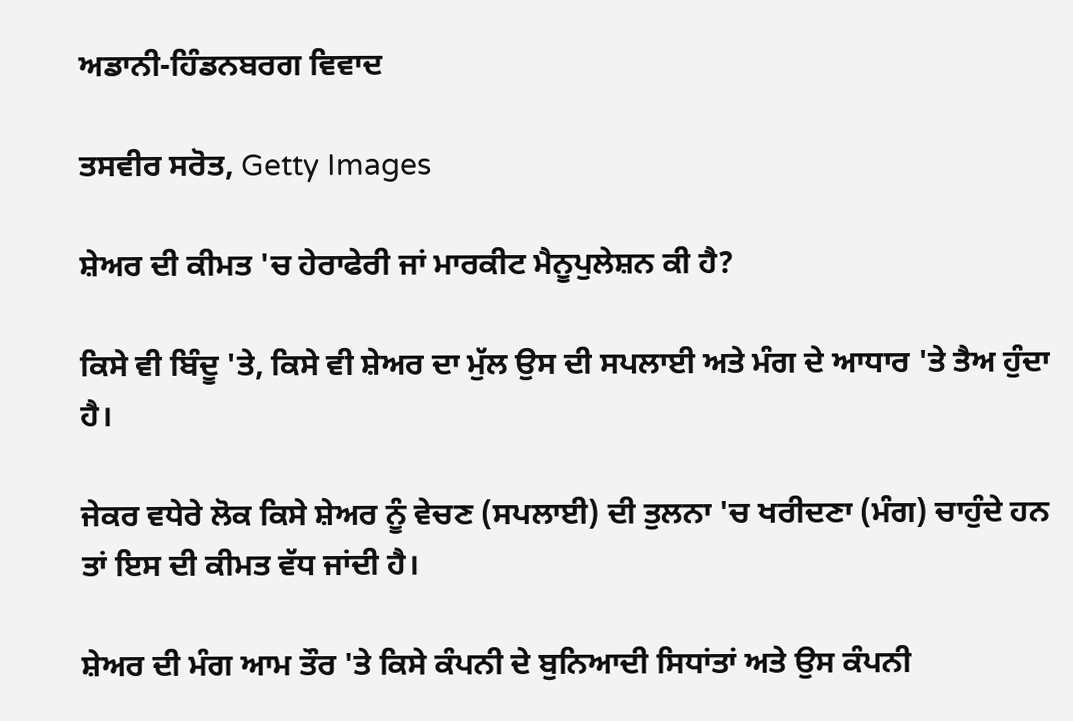ਅਡਾਨੀ-ਹਿੰਡਨਬਰਗ ਵਿਵਾਦ

ਤਸਵੀਰ ਸਰੋਤ, Getty Images

ਸ਼ੇਅਰ ਦੀ ਕੀਮਤ 'ਚ ਹੇਰਾਫੇਰੀ ਜਾਂ ਮਾਰਕੀਟ ਮੈਨੂਪੁਲੇਸ਼ਨ ਕੀ ਹੈ?

ਕਿਸੇ ਵੀ ਬਿੰਦੂ 'ਤੇ, ਕਿਸੇ ਵੀ ਸ਼ੇਅਰ ਦਾ ਮੁੱਲ ਉਸ ਦੀ ਸਪਲਾਈ ਅਤੇ ਮੰਗ ਦੇ ਆਧਾਰ 'ਤੇ ਤੈਅ ਹੁੰਦਾ ਹੈ।

ਜੇਕਰ ਵਧੇਰੇ ਲੋਕ ਕਿਸੇ ਸ਼ੇਅਰ ਨੂੰ ਵੇਚਣ (ਸਪਲਾਈ) ਦੀ ਤੁਲਨਾ 'ਚ ਖਰੀਦਣਾ (ਮੰਗ) ਚਾਹੁੰਦੇ ਹਨ ਤਾਂ ਇਸ ਦੀ ਕੀਮਤ ਵੱਧ ਜਾਂਦੀ ਹੈ।

ਸ਼ੇਅਰ ਦੀ ਮੰਗ ਆਮ ਤੌਰ 'ਤੇ ਕਿਸੇ ਕੰਪਨੀ ਦੇ ਬੁਨਿਆਦੀ ਸਿਧਾਂਤਾਂ ਅਤੇ ਉਸ ਕੰਪਨੀ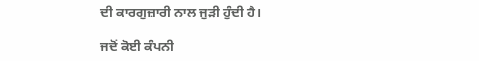ਦੀ ਕਾਰਗੁਜ਼ਾਰੀ ਨਾਲ ਜੁੜੀ ਹੁੰਦੀ ਹੈ।

ਜਦੋਂ ਕੋਈ ਕੰਪਨੀ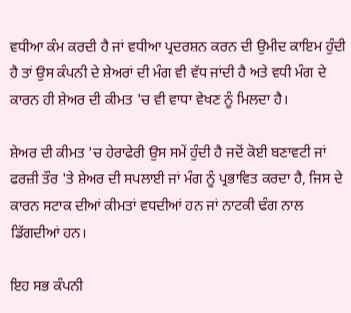ਵਧੀਆ ਕੰਮ ਕਰਦੀ ਹੈ ਜਾਂ ਵਧੀਆ ਪ੍ਰਦਰਸ਼ਨ ਕਰਨ ਦੀ ਉਮੀਦ ਕਾਇਮ ਹੁੰਦੀ ਹੈ ਤਾਂ ਉਸ ਕੰਪਨੀ ਦੇ ਸ਼ੇਅਰਾਂ ਦੀ ਮੰਗ ਵੀ ਵੱਧ ਜਾਂਦੀ ਹੈ ਅਤੇ ਵਧੀ ਮੰਗ ਦੇ ਕਾਰਨ ਹੀ ਸ਼ੇਅਰ ਦੀ ਕੀਮਤ 'ਚ ਵੀ ਵਾਧਾ ਵੇਖਣ ਨੂੰ ਮਿਲਦਾ ਹੈ।

ਸ਼ੇਅਰ ਦੀ ਕੀਮਤ 'ਚ ਹੇਰਾਫੇਰੀ ਉਸ ਸਮੇਂ ਹੁੰਦੀ ਹੈ ਜਦੋਂ ਕੋਈ ਬਣਾਵਟੀ ਜਾਂ ਫਰਜ਼ੀ ਤੌਰ 'ਤੇ ਸ਼ੇਅਰ ਦੀ ਸਪਲਾਈ ਜਾਂ ਮੰਗ ਨੂੰ ਪ੍ਰਭਾਵਿਤ ਕਰਦਾ ਹੈ, ਜਿਸ ਦੇ ਕਾਰਨ ਸਟਾਕ ਦੀਆਂ ਕੀਮਤਾਂ ਵਧਦੀਆਂ ਹਨ ਜਾਂ ਨਾਟਕੀ ਢੰਗ ਨਾਲ ਡਿੱਗਦੀਆਂ ਹਨ।

ਇਹ ਸਭ ਕੰਪਨੀ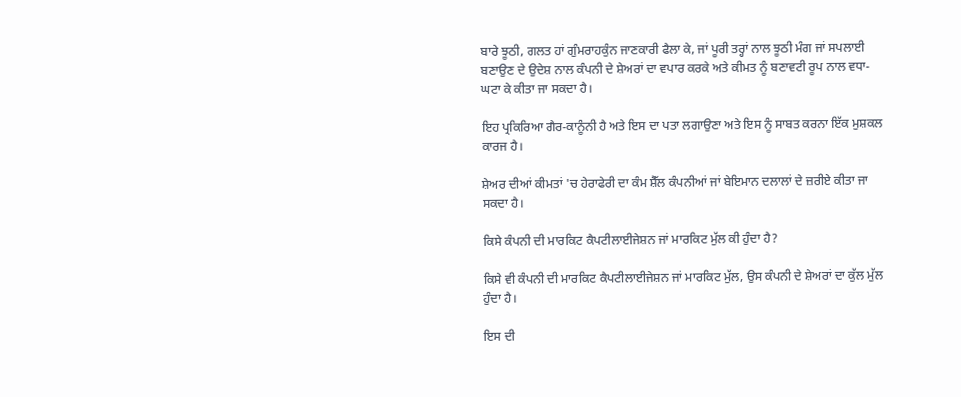ਬਾਰੇ ਝੂਠੀ, ਗਲਤ ਹਾਂ ਗੁੰਮਰਾਹਕੁੰਨ ਜਾਣਕਾਰੀ ਫੈਲਾ ਕੇ, ਜਾਂ ਪੂਰੀ ਤਰ੍ਹਾਂ ਨਾਲ ਝੂਠੀ ਮੰਗ ਜਾਂ ਸਪਲਾਈ ਬਣਾਉਣ ਦੇ ਉਦੇਸ਼ ਨਾਲ ਕੰਪਨੀ ਦੇ ਸ਼ੇਅਰਾਂ ਦਾ ਵਪਾਰ ਕਰਕੇ ਅਤੇ ਕੀਮਤ ਨੂੰ ਬਣਾਵਟੀ ਰੂਪ ਨਾਲ ਵਧਾ-ਘਟਾ ਕੇ ਕੀਤਾ ਜਾ ਸਕਦਾ ਹੈ।

ਇਹ ਪ੍ਰਕਿਰਿਆ ਗੈਰ-ਕਾਨੂੰਨੀ ਹੈ ਅਤੇ ਇਸ ਦਾ ਪਤਾ ਲਗਾਉਣਾ ਅਤੇ ਇਸ ਨੂੰ ਸਾਬਤ ਕਰਨਾ ਇੱਕ ਮੁਸ਼ਕਲ ਕਾਰਜ ਹੈ।

ਸ਼ੇਅਰ ਦੀਆਂ ਕੀਮਤਾਂ 'ਚ ਹੇਰਾਫੇਰੀ ਦਾ ਕੰਮ ਸ਼ੈੱਲ ਕੰਪਨੀਆਂ ਜਾਂ ਬੇਇਮਾਨ ਦਲਾਲਾਂ ਦੇ ਜ਼ਰੀਏ ਕੀਤਾ ਜਾ ਸਕਦਾ ਹੈ।

ਕਿਸੇ ਕੰਪਨੀ ਦੀ ਮਾਰਕਿਟ ਕੈਪਟੀਲਾਈਜੇਸ਼ਨ ਜਾਂ ਮਾਰਕਿਟ ਮੁੱਲ ਕੀ ਹੁੰਦਾ ਹੈ?

ਕਿਸੇ ਵੀ ਕੰਪਨੀ ਦੀ ਮਾਰਕਿਟ ਕੈਪਟੀਲਾਈਜੇਸ਼ਨ ਜਾਂ ਮਾਰਕਿਟ ਮੁੱਲ, ਉਸ ਕੰਪਨੀ ਦੇ ਸ਼ੇਅਰਾਂ ਦਾ ਕੁੱਲ ਮੁੱਲ ਹੁੰਦਾ ਹੈ।

ਇਸ ਦੀ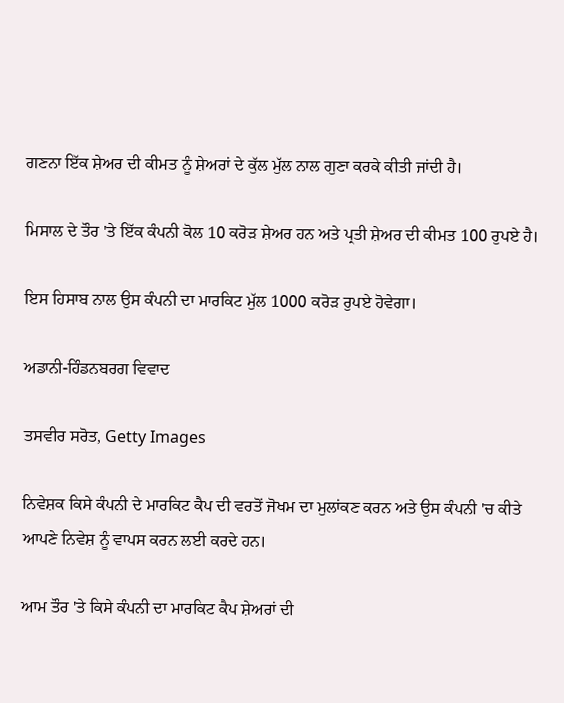ਗਣਨਾ ਇੱਕ ਸ਼ੇਅਰ ਦੀ ਕੀਮਤ ਨੂੰ ਸ਼ੇਅਰਾਂ ਦੇ ਕੁੱਲ ਮੁੱਲ ਨਾਲ ਗੁਣਾ ਕਰਕੇ ਕੀਤੀ ਜਾਂਦੀ ਹੈ।

ਮਿਸਾਲ ਦੇ ਤੌਰ 'ਤੇ ਇੱਕ ਕੰਪਨੀ ਕੋਲ 10 ਕਰੋੜ ਸ਼ੇਅਰ ਹਨ ਅਤੇ ਪ੍ਰਤੀ ਸ਼ੇਅਰ ਦੀ ਕੀਮਤ 100 ਰੁਪਏ ਹੈ।

ਇਸ ਹਿਸਾਬ ਨਾਲ ਉਸ ਕੰਪਨੀ ਦਾ ਮਾਰਕਿਟ ਮੁੱਲ 1000 ਕਰੋੜ ਰੁਪਏ ਹੋਵੇਗਾ।

ਅਡਾਨੀ-ਹਿੰਡਨਬਰਗ ਵਿਵਾਦ

ਤਸਵੀਰ ਸਰੋਤ, Getty Images

ਨਿਵੇਸ਼ਕ ਕਿਸੇ ਕੰਪਨੀ ਦੇ ਮਾਰਕਿਟ ਕੈਪ ਦੀ ਵਰਤੋਂ ਜੋਖਮ ਦਾ ਮੁਲਾਂਕਣ ਕਰਨ ਅਤੇ ਉਸ ਕੰਪਨੀ 'ਚ ਕੀਤੇ ਆਪਣੇ ਨਿਵੇਸ਼ ਨੂੰ ਵਾਪਸ ਕਰਨ ਲਈ ਕਰਦੇ ਹਨ।

ਆਮ ਤੌਰ 'ਤੇ ਕਿਸੇ ਕੰਪਨੀ ਦਾ ਮਾਰਕਿਟ ਕੈਪ ਸ਼ੇਅਰਾਂ ਦੀ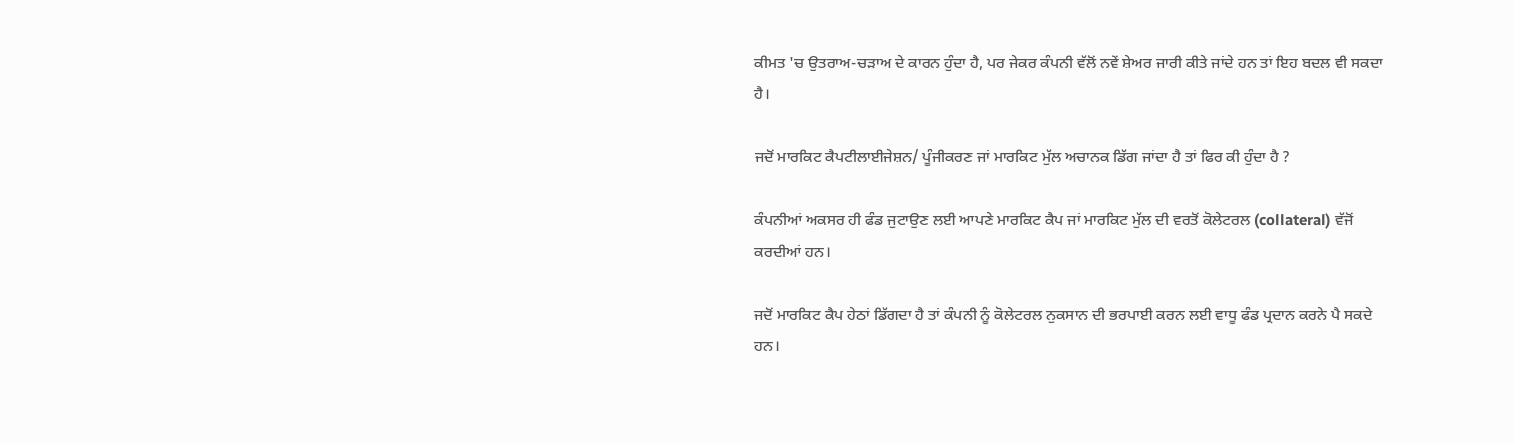ਕੀਮਤ 'ਚ ਉਤਰਾਅ-ਚੜਾਅ ਦੇ ਕਾਰਨ ਹੁੰਦਾ ਹੈ, ਪਰ ਜੇਕਰ ਕੰਪਨੀ ਵੱਲੋਂ ਨਵੇਂ ਸ਼ੇਅਰ ਜਾਰੀ ਕੀਤੇ ਜਾਂਦੇ ਹਨ ਤਾਂ ਇਹ ਬਦਲ ਵੀ ਸਕਦਾ ਹੈ।

ਜਦੋਂ ਮਾਰਕਿਟ ਕੈਪਟੀਲਾਈਜੇਸ਼ਨ/ ਪੂੰਜੀਕਰਣ ਜਾਂ ਮਾਰਕਿਟ ਮੁੱਲ ਅਚਾਨਕ ਡਿੱਗ ਜਾਂਦਾ ਹੈ ਤਾਂ ਫਿਰ ਕੀ ਹੁੰਦਾ ਹੈ ?

ਕੰਪਨੀਆਂ ਅਕਸਰ ਹੀ ਫੰਡ ਜੁਟਾਉਣ ਲਈ ਆਪਣੇ ਮਾਰਕਿਟ ਕੈਪ ਜਾਂ ਮਾਰਕਿਟ ਮੁੱਲ ਦੀ ਵਰਤੋਂ ਕੋਲੇਟਰਲ (collateral) ਵੱਜੋਂ ਕਰਦੀਆਂ ਹਨ।

ਜਦੋਂ ਮਾਰਕਿਟ ਕੈਪ ਹੇਠਾਂ ਡਿੱਗਦਾ ਹੈ ਤਾਂ ਕੰਪਨੀ ਨੂੰ ਕੋਲੇਟਰਲ ਨੁਕਸਾਨ ਦੀ ਭਰਪਾਈ ਕਰਨ ਲਈ ਵਾਧੂ ਫੰਡ ਪ੍ਰਦਾਨ ਕਰਨੇ ਪੈ ਸਕਦੇ ਹਨ।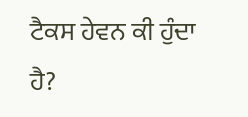ਟੈਕਸ ਹੇਵਨ ਕੀ ਹੁੰਦਾ ਹੈ?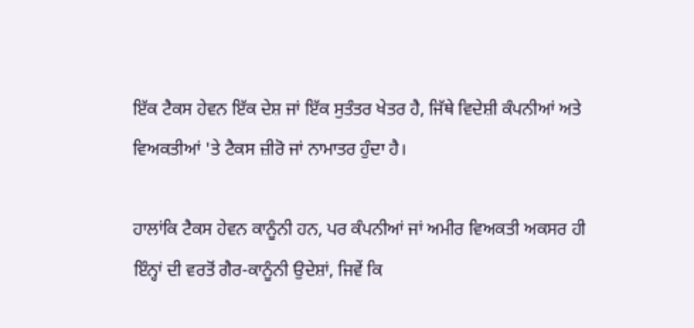ਇੱਕ ਟੈਕਸ ਹੇਵਨ ਇੱਕ ਦੇਸ਼ ਜਾਂ ਇੱਕ ਸੁਤੰਤਰ ਖੇਤਰ ਹੈ, ਜਿੱਥੇ ਵਿਦੇਸ਼ੀ ਕੰਪਨੀਆਂ ਅਤੇ ਵਿਅਕਤੀਆਂ 'ਤੇ ਟੈਕਸ ਜ਼ੀਰੋ ਜਾਂ ਨਾਮਾਤਰ ਹੁੰਦਾ ਹੈ।

ਹਾਲਾਂਕਿ ਟੈਕਸ ਹੇਵਨ ਕਾਨੂੰਨੀ ਹਨ, ਪਰ ਕੰਪਨੀਆਂ ਜਾਂ ਅਮੀਰ ਵਿਅਕਤੀ ਅਕਸਰ ਹੀ ਇੰਨ੍ਹਾਂ ਦੀ ਵਰਤੋਂ ਗੈਰ-ਕਾਨੂੰਨੀ ਉਦੇਸ਼ਾਂ, ਜਿਵੇਂ ਕਿ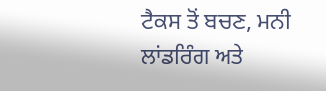ਟੈਕਸ ਤੋਂ ਬਚਣ, ਮਨੀ ਲਾਂਡਰਿੰਗ ਅਤੇ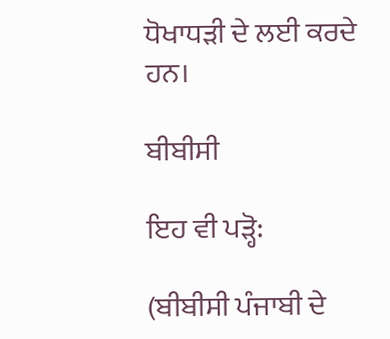ਧੋਖਾਧੜੀ ਦੇ ਲਈ ਕਰਦੇ ਹਨ।

ਬੀਬੀਸੀ

ਇਹ ਵੀ ਪੜ੍ਹੋ:

(ਬੀਬੀਸੀ ਪੰਜਾਬੀ ਦੇ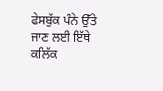ਫੇਸਬੁੱਕ ਪੰਨੇ ਉੱਤੇ ਜਾਣ ਲਈ ਇੱਥੇ ਕਲਿੱਕ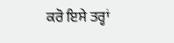ਕਰੋ ਇਸੇ ਤਰ੍ਹਾਂ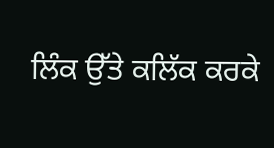ਲਿੰਕ ਉੱਤੇ ਕਲਿੱਕ ਕਰਕੇ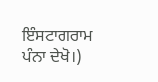ਇੰਸਟਾਗਰਾਮ ਪੰਨਾ ਦੇਖੋ।)